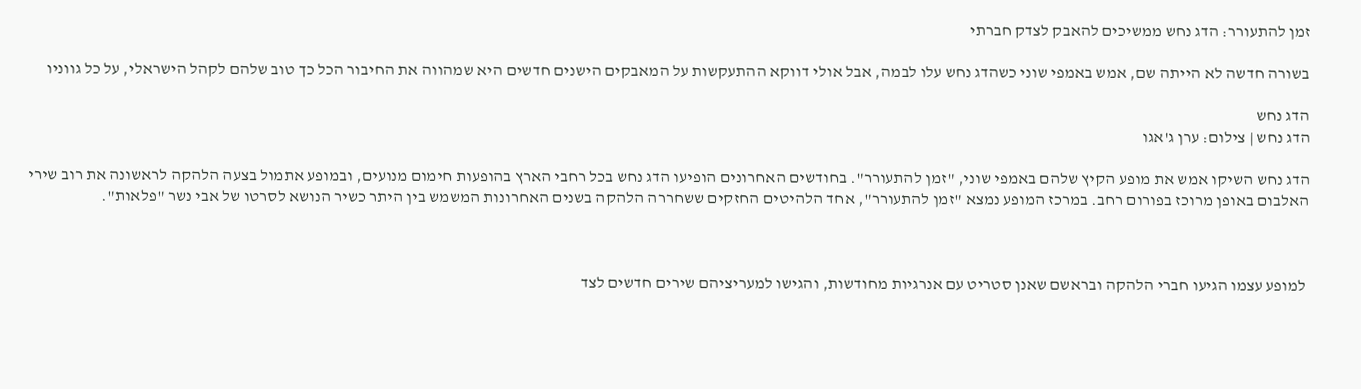זמן להתעורר: הדג נחש ממשיכים להאבק לצדק חברתי

בשורה חדשה לא הייתה שם, אמש באמפי שוני כשהדג נחש עלו לבמה, אבל אולי דווקא ההתעקשות על המאבקים הישנים חדשים היא שמהווה את החיבור הכל כך טוב שלהם לקהל הישראלי, על כל גווניו

הדג נחש
הדג נחש | צילום: ערן ג'אגו

הדג נחש השיקו אמש את מופע הקיץ שלהם באמפי שוני, "זמן להתעורר". בחודשים האחרונים הופיעו הדג נחש בכל רחבי הארץ בהופעות חימום מנועים, ובמופע אתמול בצעה הלהקה לראשונה את רוב שירי האלבום באופן מרוכז בפורום רחב. במרכז המופע נמצא "זמן להתעורר", אחד הלהיטים החזקים ששחררה הלהקה בשנים האחרונות המשמש בין היתר כשיר הנושא לסרטו של אבי נשר "פלאות".



 למופע עצמו הגיעו חברי הלהקה ובראשם שאנן סטריט עם אנרגיות מחודשות, והגישו למעריציהם שירים חדשים לצד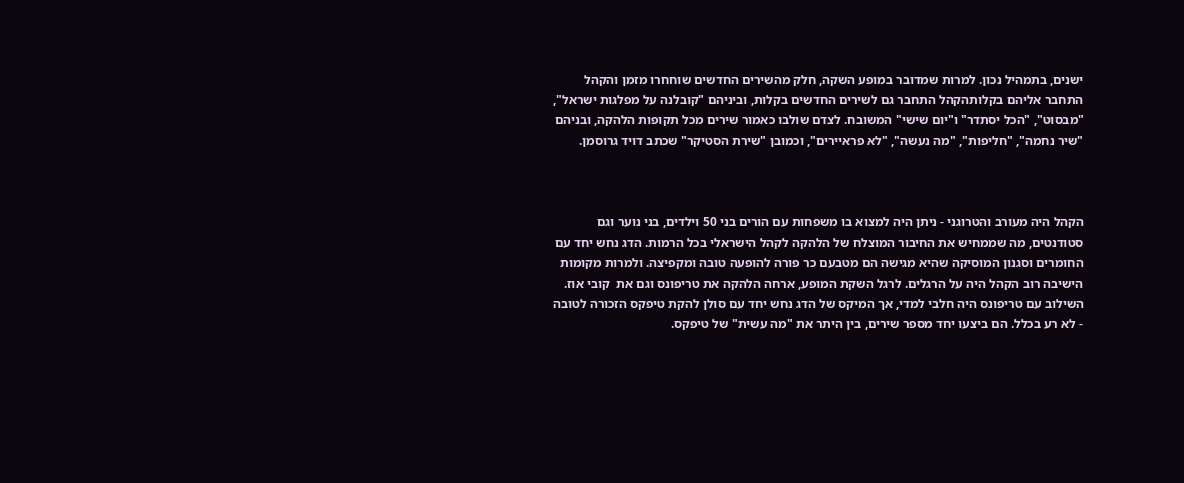ישנים, בתמהיל נכון. למרות שמדובר במופע השקה, חלק מהשירים החדשים שוחחרו מזמן והקהל התחבר אליהם בקלותהקהל התחבר גם לשירים החדשים בקלות, וביניהם "קובלנה על מפלגות ישראל", "מבסוט", "הכל יסתדר" ו"יום שישי" המשובח. לצדם שולבו כאמור שירים מכל תקופות הלהקה, ובניהם "שיר נחמה", "חליפות", "מה נעשה", "לא פראיירים", וכמובן "שירת הסטיקר" שכתב דויד גרוסמן.



הקהל היה מעורב והטרוגני - ניתן היה למצוא בו משפחות עם הורים בני 50 וילדים, בני נוער וגם סטודנטים, מה שממחיש את החיבור המוצלח של הלהקה לקהל הישראלי בכל הרמות. הדג נחש יחד עם החומרים וסגנון המוסיקה שהיא מגישה הם מטבעם כר פורה להופעה טובה ומקפיצה. ולמרות מקומות הישיבה רוב הקהל היה על הרגלים. לרגל השקת המופע, ארחה הלהקה את טריפונס וגם את  קובי אוז. השילוב עם טריפונס היה חלבי למדי, אך המיקס של הדג נחש יחד עם סולן להקת טיפקס הזכורה לטובה - לא רע בכלל. הם ביצעו יחד מספר שירים, בין היתר את "מה עשית" של טיפקס.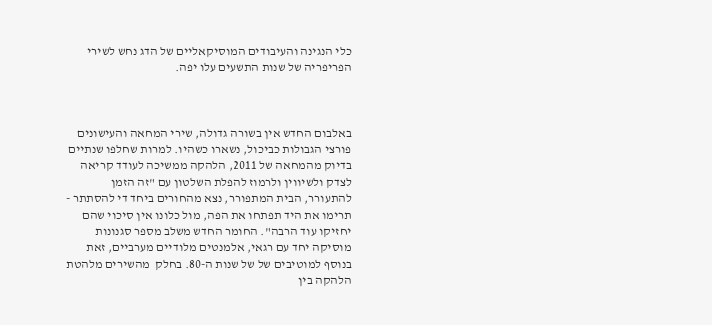כלי הנגינה והעיבודים המוסיקאליים של הדג נחש לשירי הפריפריה של שנות התשעים עלו יפה.



באלבום החדש אין בשורה גדולה, שירי המחאה והעישונים פורצי הגבולות כביכול, נשארו כשהיו. למרות שחלפו שנתיים בדיוק מהמחאה של 2011, הלהקה ממשיכה לעודד קריאה לצדק ולשיווין ולרמוז להפלת השלטון עם "זה הזמן להתעורר, הבית המתפורר, נצא מהחורים ביחד די להסתתר - תרימו את היד תפתחו את הפה, מול כלונו אין סיכוי שהם יחזיקו עוד הרבה". החומר החדש משלב מספר סגנונות מוסיקה יחד עם רגאי, אלמנטים מלודיים מערביים, זאת בנוסף למוטיבים של של שנות ה-80. בחלק  מהשירים מלהטת הלהקה בין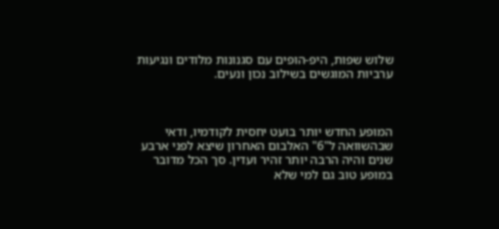שלוש שפות, היפ-הופים עם סגנונות מלודים ונגיעות ערביות המוגשים בשילוב נכון ונעים.



המופע החדש יותר בועט יחסית לקודמיו, ודאי שבהשוואה ל"6" האלבום האחרון שיצא לפני ארבע שנים והיה הרבה יותר זהיר ועדין. סך הכל מדובר במופע טוב גם למי שלא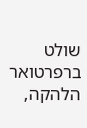שולט ברפרטואר הלהקה,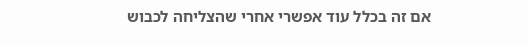אם זה בכלל עוד אפשרי אחרי שהצליחה לכבוש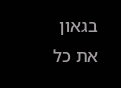בגאון את כל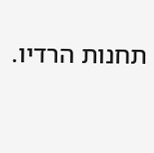תחנות הרדיו.